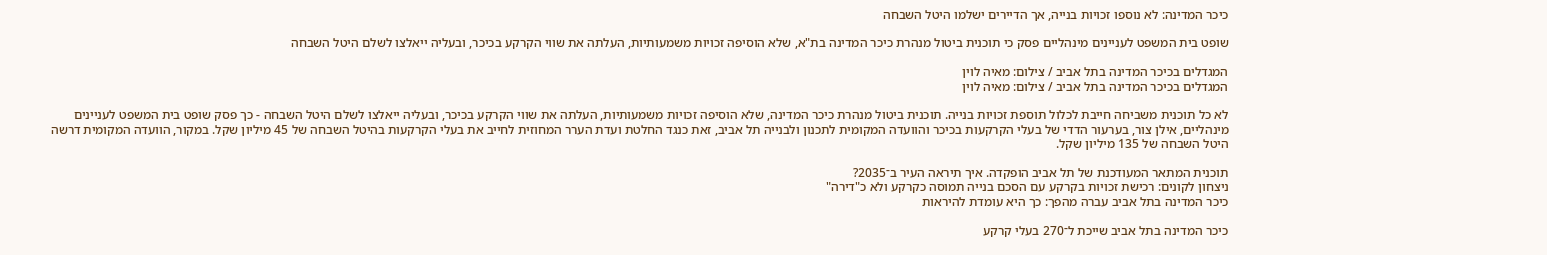כיכר המדינה: לא נוספו זכויות בנייה, אך הדיירים ישלמו היטל השבחה

שופט בית המשפט לעניינים מינהליים פסק כי תוכנית ביטול מנהרת כיכר המדינה בת"א, שלא הוסיפה זכויות משמעותיות, העלתה את שווי הקרקע בכיכר, ובעליה ייאלצו לשלם היטל השבחה

המגדלים בכיכר המדינה בתל אביב / צילום: מאיה לוין
המגדלים בכיכר המדינה בתל אביב / צילום: מאיה לוין

לא כל תוכנית משביחה חייבת לכלול תוספת זכויות בנייה. תוכנית ביטול מנהרת כיכר המדינה, שלא הוסיפה זכויות משמעותיות, העלתה את שווי הקרקע בכיכר, ובעליה ייאלצו לשלם היטל השבחה - כך פסק שופט בית המשפט לעניינים מינהליים, אילן צור, בערעור הדדי של בעלי הקרקעות בכיכר והוועדה המקומית לתכנון ולבנייה תל אביב, זאת כנגד החלטת ועדת הערר המחוזית לחייב את בעלי הקרקעות בהיטל השבחה של 45 מיליון שקל. במקור, הוועדה המקומית דרשה היטל השבחה של 135 מיליון שקל.

תוכנית המתאר המעודכנת של תל אביב הופקדה. איך תיראה העיר ב־2035?
ניצחון לקונים: רכישת זכויות בקרקע עם הסכם בנייה תמוסה כקרקע ולא כ"דירה"
כיכר המדינה בתל אביב עברה מהפך: כך היא עומדת להיראות

כיכר המדינה בתל אביב שייכת ל־270 בעלי קרקע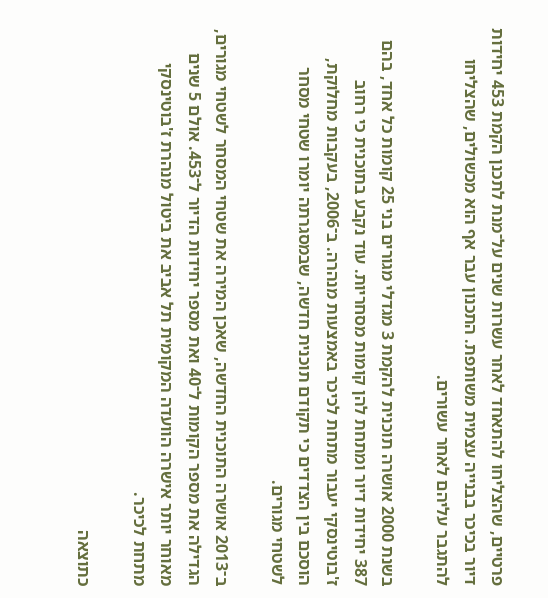פרטיים, שהצליחו להתאחד לאחר עשרות שנים על־מנת לתכנן הקמת 453 יחידות דיור בכיכר בבנייה עצמית משותפת. התכנון עבר אף הוא מכשולים, שהצליחו להתגבר עליהם לאחר עשורים.

בשנת 2000 אושרה תוכנית להקמת 3 מגדלי מגורים בני 25 קומות כל אחד, בהם 387 יחידות דיור ומתחת להן קומות מסחריות. עוד נקבע בתוכנית כי רחוב ז'בוטינסקי יעבור מתחת לכיכר באמצעות מנהרה. ב־2006, בעקבות מחלוקת, הוסכם בין הצדדים כי תקודם תוכנית חדשה, שבמסגרתה יומרו שטחי מסחר לשטחי מגורים.

ב־2013 אושרה התוכנית החדשה, שאכן המירה את שטחי המסחר לשטחי מגורים, הגדילה את מספר הקומות ל־40 ואת מספר יחידות הדיור ל־453. אולם 5 שנים מאוחר יותר אישרה הוועדה המקומית תל אביב את ביטול מנהרת ז'בוטינסקי מתחת לכיכר.

כתוצאה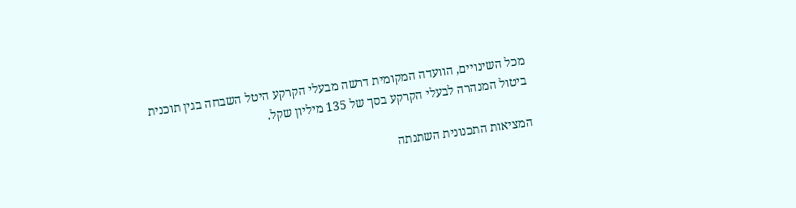מכל השינויים, הוועדה המקומית דרשה מבעלי הקרקע היטל השבחה בגין תוכנית ביטול המנהרה לבעלי הקרקע בסך של 135 מיליון שקל.

המציאות התכנונית השתנתה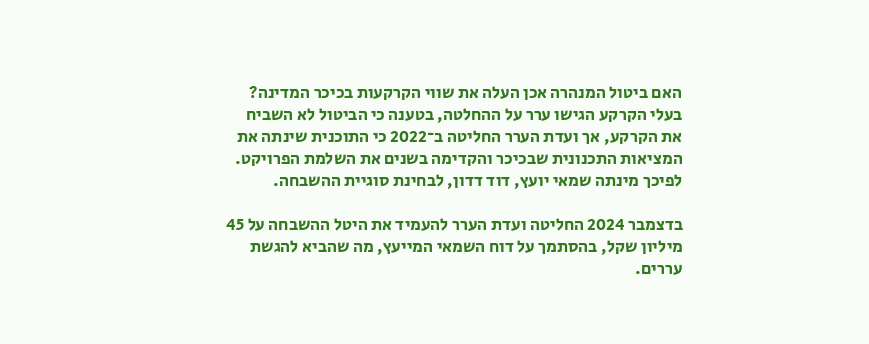האם ביטול המנהרה אכן העלה את שווי הקרקעות בכיכר המדינה? בעלי הקרקע הגישו ערר על ההחלטה, בטענה כי הביטול לא השביח את הקרקע, אך ועדת הערר החליטה ב־2022 כי התוכנית שינתה את המציאות התכנונית שבכיכר והקדימה בשנים את השלמת הפרויקט. לפיכך מינתה שמאי יועץ, דוד דדון, לבחינת סוגיית ההשבחה.

בדצמבר 2024 החליטה ועדת הערר להעמיד את היטל ההשבחה על 45 מיליון שקל, בהסתמך על דוח השמאי המייעץ, מה שהביא להגשת עררים.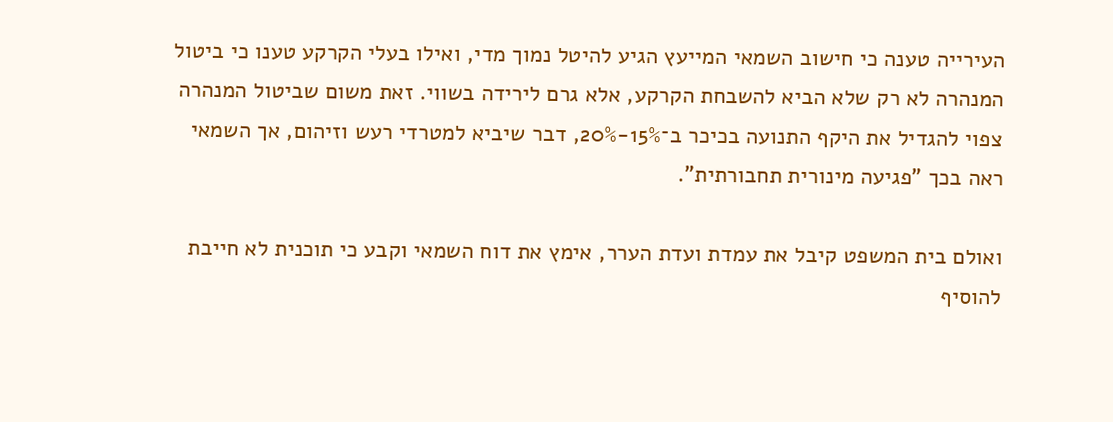העירייה טענה כי חישוב השמאי המייעץ הגיע להיטל נמוך מדי, ואילו בעלי הקרקע טענו כי ביטול המנהרה לא רק שלא הביא להשבחת הקרקע, אלא גרם לירידה בשווי. זאת משום שביטול המנהרה צפוי להגדיל את היקף התנועה בכיכר ב־15%-20%, דבר שיביא למטרדי רעש וזיהום, אך השמאי ראה בכך "פגיעה מינורית תחבורתית".

ואולם בית המשפט קיבל את עמדת ועדת הערר, אימץ את דוח השמאי וקבע כי תוכנית לא חייבת להוסיף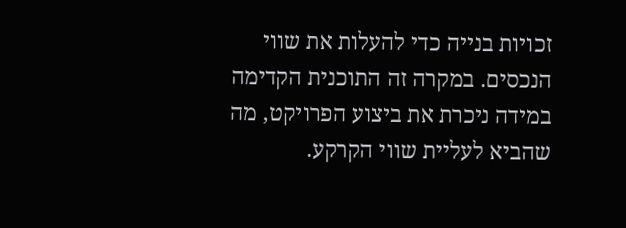זכויות בנייה כדי להעלות את שווי הנכסים. במקרה זה התוכנית הקדימה במידה ניכרת את ביצוע הפרויקט, מה שהביא לעליית שווי הקרקע.